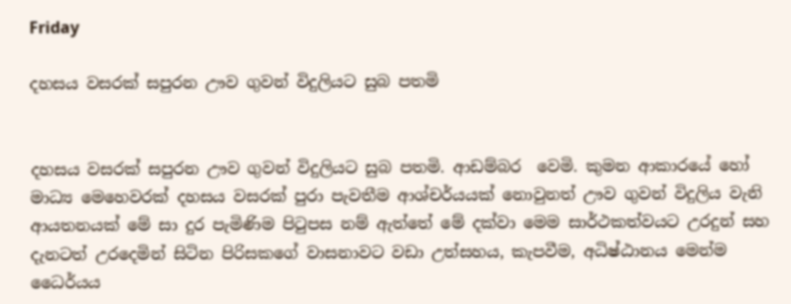Friday

දහසය වසරක් සපුරන ඌව ගුවන් විදුලියට සුබ පතමි


දහසය වසරක් සපුරන ඌව ගුවන් විදුලියට සුබ පතමි. ආඩම්බර  වෙමි. කුමන ආකාරයේ හෝ මාධ්‍ය මෙහෙවරක් දහසය වසරක් පුරා පැවතීම ආශ්චර්යයක් නොවුනත් ඌව ගුවන් විදුලිය වැනි ආයතනයක් මේ සා දුර පැමිණිම පිටුපස නම් ඇත්තේ මේ දක්වා මෙම සාර්ථකත්වයට උරදුන් සහ දැනටත් උරදෙමින් සිටින පිරිසකගේ වාසනාවට වඩා උත්සහය, කැපවීම, අධිෂ්ඨානය මෙන්ම ධෛර්යය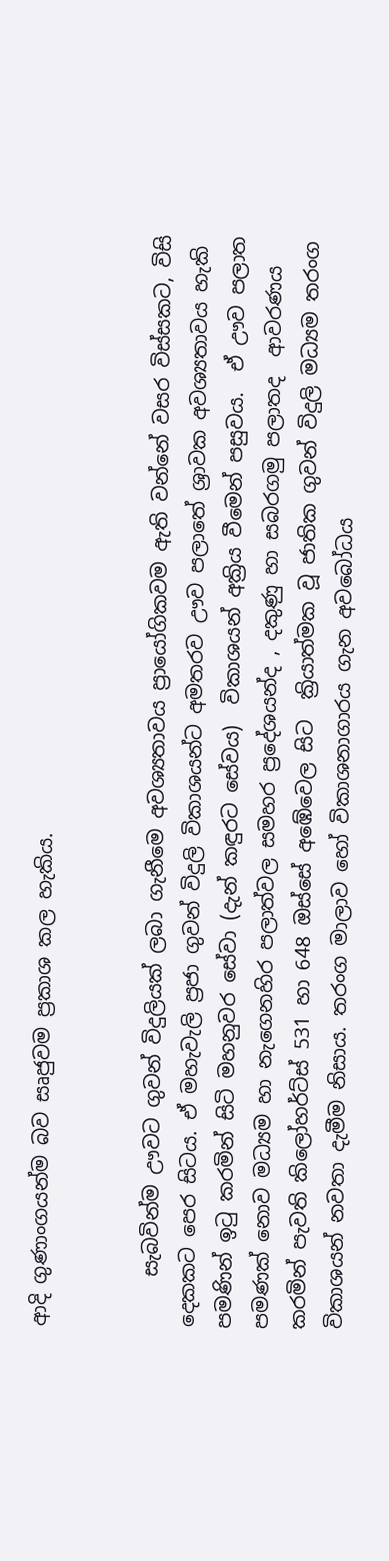ආදි ගුණාංගයන්ම බව සෘජුවම ප්‍රකාශ කල හැකිය.


     සැබවින්ම ඌවට ගුවන් විදුලියක් ලබා ගැනීමෙ අවශ්‍යතාවය ප්‍රායෝගිකවම ඇති වන්නේ වසර විස්සකට, විසි දෙකකට පෙර සිටය. ඒ මහැවැලි ප්‍රජා ගුවන් විදුලි විකාශයන්ට අමතරව ඌව පලාතේ ශ්‍රාවක අවශ්‍යතාවය හැකි පමණින් ඉටු කරමින් සිටි මහනුවර සේවා (දැන් කඳුරට සේවය)  විකාශයන් අක්‍රිය වීමෙන් පසුවය.  ඒ ඌව පලාත පමණක් නොව මධ්‍යම හා නැගෙනහිර පලාත්වල සමහර ප්‍රදේශයන්ද , දකුණු හා සබරගමු පලාතද  ආවරණය කරමින් පැවති කිලෝහර්ට්ස් 531 හා 648 ඔස්සේ අඹේවෙල සිට  ක්‍රියාත්මක වූ ජාතික ගුවන් විදුලි මධ්‍යම තරංග විකාශයන් නවතා දැමීම නිසාය. තරංග මාලාව හෝ විකාශනාගාරය ගැන අවබෝධය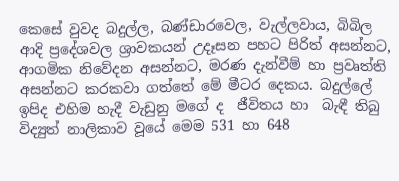කෙසේ වුවද බදුල්ල, බණ්ඩාරවෙල, වැල්ලවාය, බිබිල ආදි ප්‍රදේශවල ශ්‍රාවකයන් උදෑසන පහට පිරිත් අසන්නට, ආගමික නිවේදන අසන්නට, මරණ දැන්වීම් හා ප්‍රවෘත්ති අසන්නට කරකවා ගත්තේ මේ මීටර දෙකය. බදුල්ලේ ඉපිද එහිම හැදී වැඩුනු මගේ ද  ජීවිතය හා  බැඳී තිබු විද්‍යුත් නාලිකාව වූයේ මෙම 531 හා 648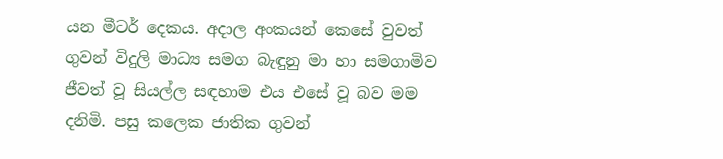යන මීටර් දෙකය. අදාල අංකයන් කෙසේ වුවත් ගුවන් විදුලි මාධ්‍ය සමග බැඳුනු මා හා සමගාමිව ජීවත් වූ සියල්ල සඳහාම එය එසේ වූ බව මම දනිමි. පසු කලෙක ජාතික ගුවන්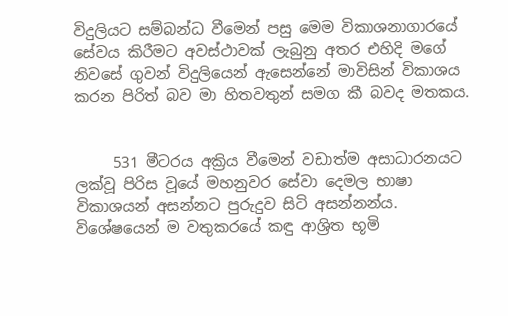විදුලියට සම්බන්ධ වීමෙන් පසු මෙම විකාශනාගාරයේ සේවය කිරීමට අවස්ථාවක් ලැබුනු අතර එහිදි මගේ නිවසේ ගුවන් විදුලියෙන් ඇසෙන්නේ මාවිසින් විකාශය කරන පිරිත් බව මා හිතවතුන් සමග කී බවද මතකය.


     531 මීටරය අක්‍රිය වීමෙන් වඩාත්ම අසාධාරනයට ලක්වූ පිරිස වූයේ මහනුවර සේවා දෙමල භාෂා විකාශයන් අසන්නට පුරුදුව සිටි අසන්නන්ය. විශේෂයෙන් ම වතුකරයේ කඳු ආශ්‍රිත භූමි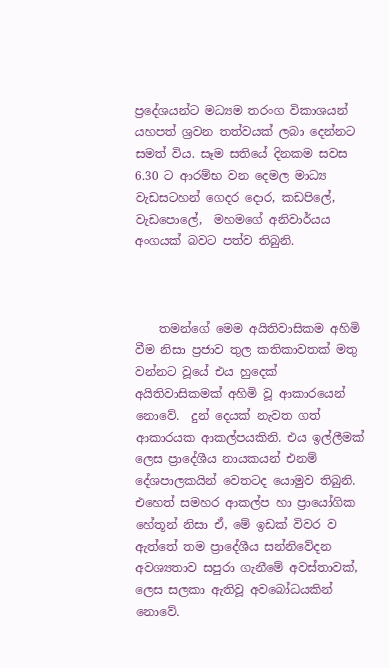ප්‍රදේශයන්ට මධ්‍යම තරංග විකාශයන් යහපත් ශ්‍රවන තත්වයක් ලබා දෙන්නට සමත් විය. සෑම සතියේ දිනකම සවස 6.30 ට ආරම්භ වන දෙමල මාධ්‍ය වැඩසටහන් ගෙදර දොර, කඩපිලේ, වැඩපොලේ,  මහමගේ අනිවාර්යය අංගයක් බවට පත්ව තිබුනි.



    තමන්ගේ මෙම අයිතිවාසිකම අහිමි වීම නිසා ප්‍රජාව තුල කතිකාවතක් මතු වන්නට වූයේ එය හුදෙක් අයිතිවාසිකමක් අහිමි වූ ආකාරයෙන් නොවේ.  දුන් දෙයක් නැවත ගත් ආකාරයක ආකල්පයකිනි. එය ඉල්ලීමක් ලෙස ප්‍රාදේශීය නායකයන් එනම් දේශපාලකයින් වෙතටද යොමුව තිබුනි. එහෙත් සමහර ආකල්ප හා ප්‍රායෝගික හේතූන් නිසා ඒ, මේ ඉඩක් විවර ව ඇත්තේ තම ප්‍රාදේශීය සන්නිවේදන අවශ්‍යතාව සපුරා ගැනීමේ අවස්තාවක්,  ලෙස සලකා ඇතිවූ අවබෝධයකින් නොවේ.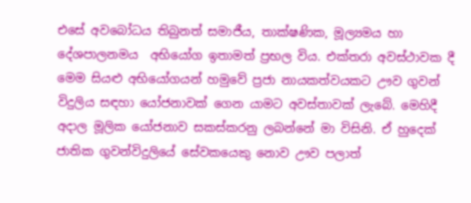එසේ අවබෝධය තිබුනත් සමාජීය, තාක්ෂණික, මූල්‍යමය හා දේශපාලනමය  අභියෝග ඉතාමත් ප්‍රභල විය. එක්තරා අවස්ථාවක දී මෙම සියළු අභියෝගයන් හමුවේ ප්‍රජා නායකත්වයකට ඌව ගුවන් විදුලිය සඳහා යෝජනාවක් ගෙන යාමට අවස්තාවක් ලැබේ. මෙහිදී අදාල මූලික යෝජනාව සකස්කරනු ලබන්නේ මා විසිනි. ඒ හුදෙක් ජාතික ගුවන්විදුලියේ සේවකයෙකු නොව ඌව පලාත්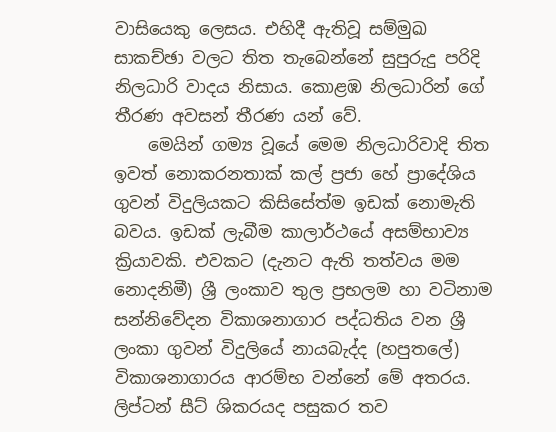වාසියෙකු ලෙසය. එහිදී ඇතිවූ සම්මුඛ සාකච්ඡා වලට තිත තැබෙන්නේ සුපුරුදු පරිදි නිලධාරි වාදය නිසාය. කොළඹ නිලධාරින් ගේ තීරණ අවසන් තීරණ යන් වේ.
    මෙයින් ගම්‍ය වූයේ මෙම නිලධාරිවාදි තිත ඉවත් නොකරනතාක් කල් ප්‍රජා හේ ප්‍රාදේශිය ගුවන් විදුලියකට කිසිසේත්ම ඉඩක් නොමැති බවය. ඉඩක් ලැබීම කාලාර්ථයේ අසම්භාව්‍ය ක්‍රියාවකි. එවකට (දැනට ඇති තත්වය මම නොදනිමී) ශ්‍රී ලංකාව තුල ප්‍රභලම හා වටිනාම සන්නිවේදන විකාශනාගාර පද්ධතිය වන ශ්‍රී ලංකා ගුවන් විදුලියේ නායබැද්ද (හපුතලේ) විකාශනාගාරය ආරම්භ වන්නේ මේ අතරය.  ලිප්ටන් සීට් ශිකරයද පසුකර තව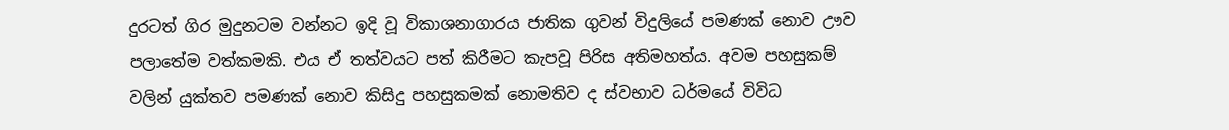දුරටත් ගිර මුදුනටම වන්නට ඉදි වූ විකාශනාගාරය ජාතික ගුවන් විදුලියේ පමණක් නොව ඌව පලාතේම වත්කමකි. එය ඒ තත්වයට පත් කිරීමට කැපවූ පිරිස අතිමහත්ය. අවම පහසුකම් වලින් යුක්තව පමණක් නොව කිසිදු පහසුකමක් නොමතිව ද ස්වභාව ධර්මයේ විවිධ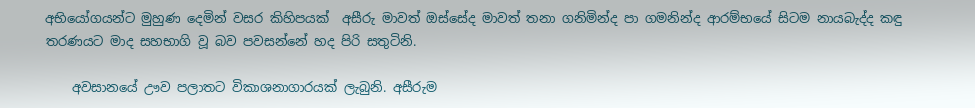අභියෝගයන්ට මුහුණ දෙමින් වසර කිහිපයක්  අසීරු මාවත් ඔස්සේද මාවත් තනා ගනිමින්ද පා ගමනින්ද ආරම්භයේ සිටම නායබැද්ද කඳු තරණයට මාද සහභාගි වූ බව පවසන්නේ හද පිරි සතුටිනි.

    අවසානයේ ඌව පලාතට විකාශනාගාරයක් ලැබුනි. අසීරුම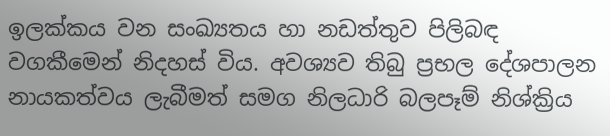ඉලක්කය වන සංඛ්‍යතය හා නඩත්තුව පිලිබඳ වගකීමෙන් නිදහස් විය. අවශ්‍යව තිබු ප්‍රභල දේශපාලන නායකත්වය ලැබීමත් සමග නිලධාරි බලපෑම් නිශ්ක්‍රිය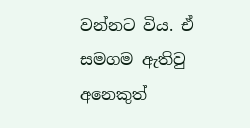වන්නට විය. ඒ සමගම ඇතිවු අනෙකුත්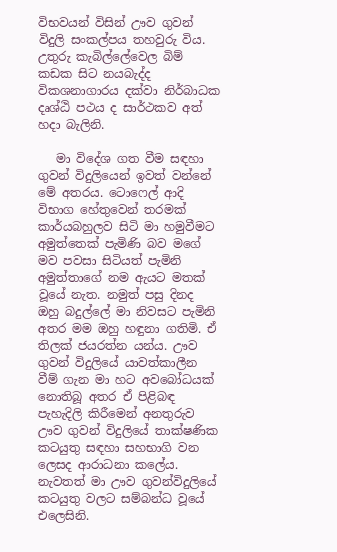විභවයන් විසින් ඌව ගුවන් විදුලි සංකල්පය තහවුරු විය. උතුරු කැබිල්ලේවෙල බිම් කඩක සිට නයබැද්ද විකශනාගාරය දක්වා නිර්බාධක දෘශ්ඨි පථය ද සාර්ථකව අත් හදා බැලිනි.

   මා විදේශ ගත වීම සඳහා ගුවන් විදුලියෙන් ඉවත් වන්නේ මේ අතරය. ටොෆෙල් ආදි විභාග හේතුවෙන් තරමක් කාර්යබහුලව සිටි මා හමුවීමට අමුත්තෙක් පැමිණි බව මගේ මව පවසා සිටියත් පැමිනි අමුත්තාගේ නම ඇයට මතක් වූයේ නැත. නමුත් පසු දිනද ඔහු බදුල්ලේ මා නිවසට පැමිනි අතර මම ඔහු හඳුනා ගතිමි. ඒ තිලක් ජයරත්න යන්ය. ඌව ගුවන් විදුලියේ යාවත්කාලීන වීම් ගැන මා හට අවබෝධයක් නොතිබූ අතර ඒ පිළිබඳ පැහැදිලි කිරීමෙන් අනතුරුව ඌව ගුවන් විදුලියේ තාක්ෂණික කටයුතු සඳහා සහභාගි වන ලෙසද ආරාධනා කලේය. නැවතත් මා ඌව ගුවන්විදුලියේ කටයුතු වලට සම්බන්ධ වූයේ එලෙසිනි.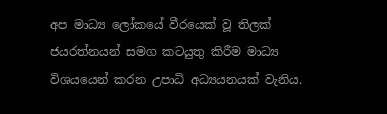අප මාධ්‍ය ලෝකයේ වීරයෙක් වූ තිලක් ජයරත්නයන් සමග කටයුතු කිරීම මාධ්‍ය විශයයෙන් කරන උපාධි අධ්‍යයනයක් වැනිය.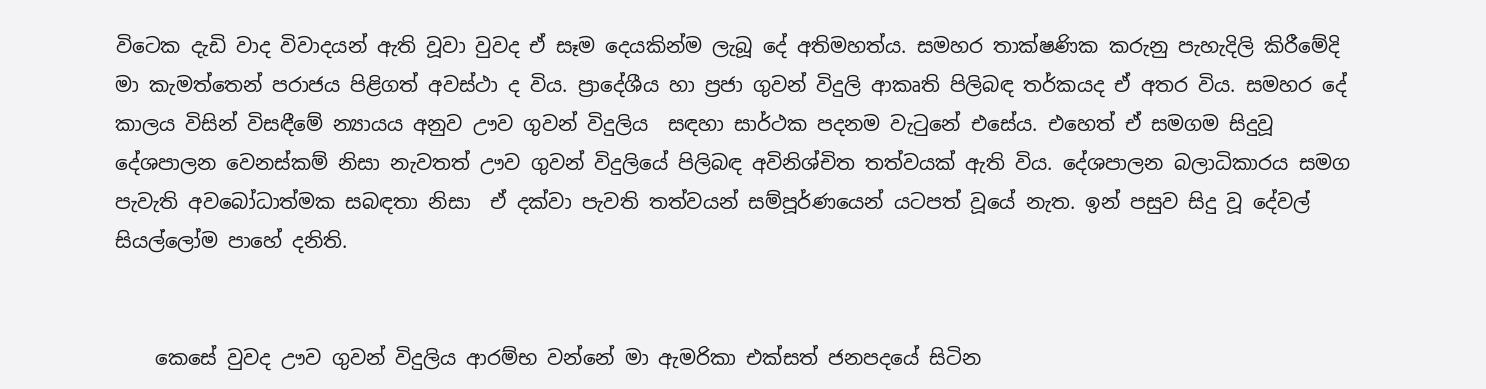විටෙක දැඩි වාද විවාදයන් ඇති වූවා වුවද ඒ සෑම දෙයකින්ම ලැබූ දේ අතිමහත්ය. සමහර තාක්ෂණික කරුනු පැහැදිලි කිරීමේදි මා කැමත්තෙන් පරාජය පිළිගත් අවස්ථා ද විය. ප්‍රාදේශීය හා ප්‍රජා ගුවන් විදුලි ආකෘති පිලිබඳ තර්කයද ඒ අතර විය. සමහර දේ  කාලය විසින් විසඳීමේ න්‍යායය අනුව ඌව ගුවන් විදුලිය  සඳහා සාර්ථක පදනම වැටුනේ එසේය. එහෙත් ඒ සමගම සිදුවූ දේශපාලන වෙනස්කම් නිසා නැවතත් ඌව ගුවන් විදුලියේ පිලිබඳ අවිනිශ්චිත තත්වයක් ඇති විය. දේශපාලන බලාධිකාරය සමග පැවැති අවබෝධාත්මක සබඳතා නිසා  ඒ දක්වා පැවති තත්වයන් සම්පූර්ණයෙන් යටපත් වූයේ නැත. ඉන් පසුව සිදු වූ දේවල් සියල්ලෝම පාහේ දනිති.


    කෙසේ වුවද ඌව ගුවන් විදුලිය ආරම්භ වන්නේ මා ඇමරිකා එක්සත් ජනපදයේ සිටින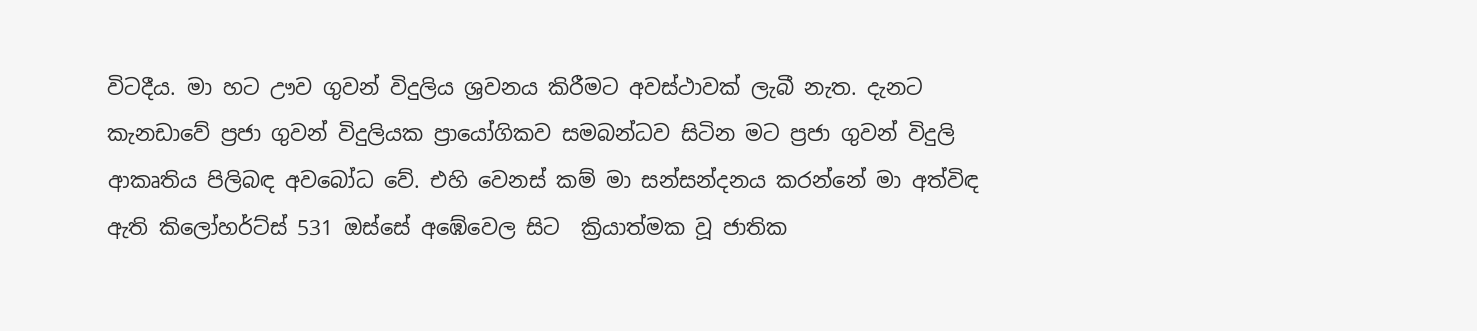විටදීය. මා හට ඌව ගුවන් විදුලිය ශ්‍රවනය කිරීමට අවස්ථාවක් ලැබී නැත. දැනට කැනඩාවේ ප්‍රජා ගුවන් විදුලියක ප්‍රායෝගිකව සමබන්ධව සිටින මට ප්‍රජා ගුවන් විදුලි ආකෘතිය පිලිබඳ අවබෝධ වේ. එහි වෙනස් කම් මා සන්සන්දනය කරන්නේ මා අත්විඳ ඇති කිලෝහර්ට්ස් 531 ඔස්සේ අඹේවෙල සිට  ක්‍රියාත්මක වූ ජාතික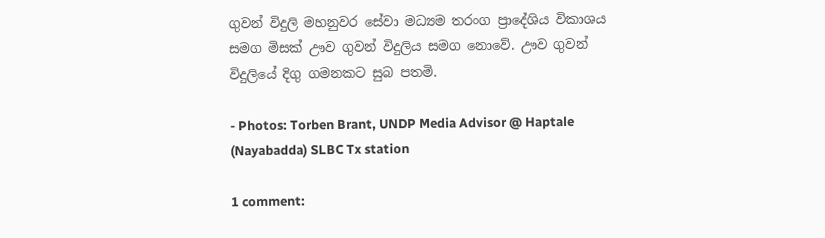ගුවන් විදුලි මහනුවර සේවා මධ්‍යම තරංග ප්‍රාදේශිය විකාශය සමග මිසක් ඌව ගුවන් විදුලිය සමග නොවේ. ඌව ගුවන් විදුලියේ දිගු ගමනකට සුබ පතමි.

- Photos: Torben Brant, UNDP Media Advisor @ Haptale (Nayabadda) SLBC Tx station

1 comment: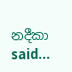නදීකා said...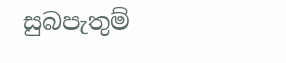සුබපැතුම්